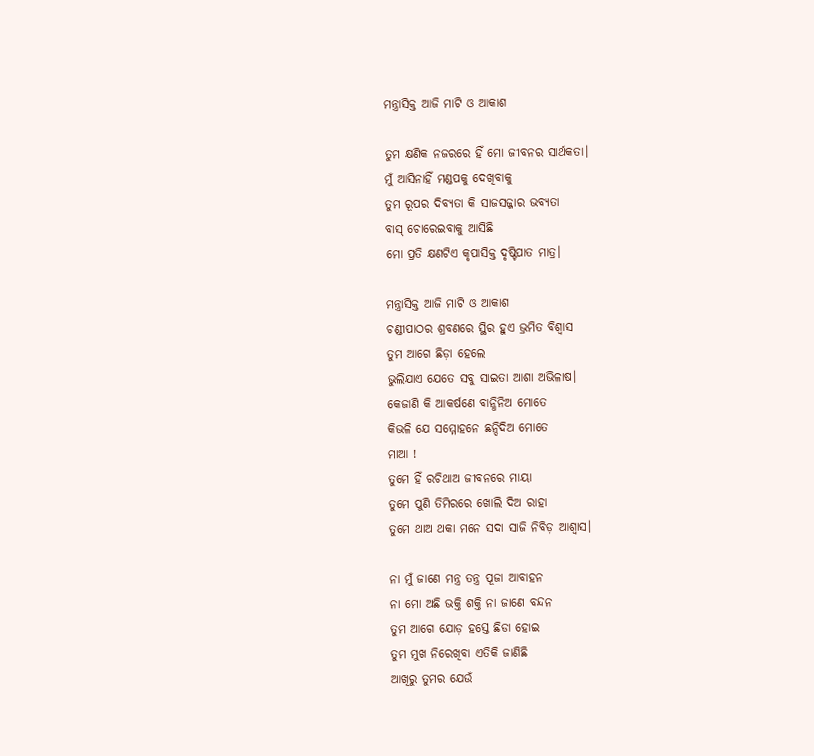ମନ୍ତ୍ରାସିକ୍ତ ଆଜି ମାଟି ଓ ଆକାଶ

ତୁମ କ୍ଷଣିକ ନଜରରେ ହିଁ ମୋ ଜୀବନର ସାର୍ଥକତା।
ମୁଁ ଆସିନାହିଁ ମଣ୍ଡପକୁ ଦେଖିବାକୁ
ତୁମ ରୂପର ଦିବ୍ୟତା କି ସାଜସଜ୍ଜାର ଭବ୍ୟତା
ବାସ୍ ଚୋରେଇବାକୁ ଆସିଛି
ମୋ ପ୍ରତି କ୍ଷଣଟିଏ କୃପାସିକ୍ତ ଦୃଷ୍ଟିପାତ ମାତ୍ର।

ମନ୍ତ୍ରାସିକ୍ତ ଆଜି ମାଟି ଓ ଆକାଶ
ଚଣ୍ଡୀପାଠର ଶ୍ରବଣରେ ସ୍ଥିର ହୁଏ ଭ୍ରମିତ ବିଶ୍ୱାସ
ତୁମ ଆଗେ ଛିଡ଼ା ହେଲେ
ଭୁଲିଯାଏ ଯେତେ ସବୁ ସାଇତା ଆଶା ଅଭିଳାଷ।
କେଜାଣି କି ଆକର୍ଷଣେ ବାନ୍ଧିନିଅ ମୋତେ
କିଭଳି ଯେ ସମ୍ମୋହନେ ଛନ୍ଦିଦିଅ ମୋତେ
ମାଆ !
ତୁମେ ହିଁ ରଚିଥାଅ ଜୀବନରେ ମାୟା
ତୁମେ ପୁଣି ତିମିରରେ ଖୋଲି ଦିଅ ରାହା
ତୁମେ ଥାଅ ଥକା ମନେ ସଦା ସାଜି ନିବିଡ଼ ଆଶ୍ୱାସ।

ନା ମୁଁ ଜାଣେ ମନ୍ତ୍ର ତନ୍ତ୍ର ପୂଜା ଆବାହନ
ନା ମୋ ଅଛି ଭକ୍ତି ଶକ୍ତି ନା ଜାଣେ ବନ୍ଦନ
ତୁମ ଆଗେ ଯୋଡ଼ ହସ୍ତେ ଛିଡା ହୋଇ
ତୁମ ମୁଖ ନିରେଖିବା ଏତିକି ଜାଣିଛି
ଆଖିରୁ ତୁମର ଯେଉଁ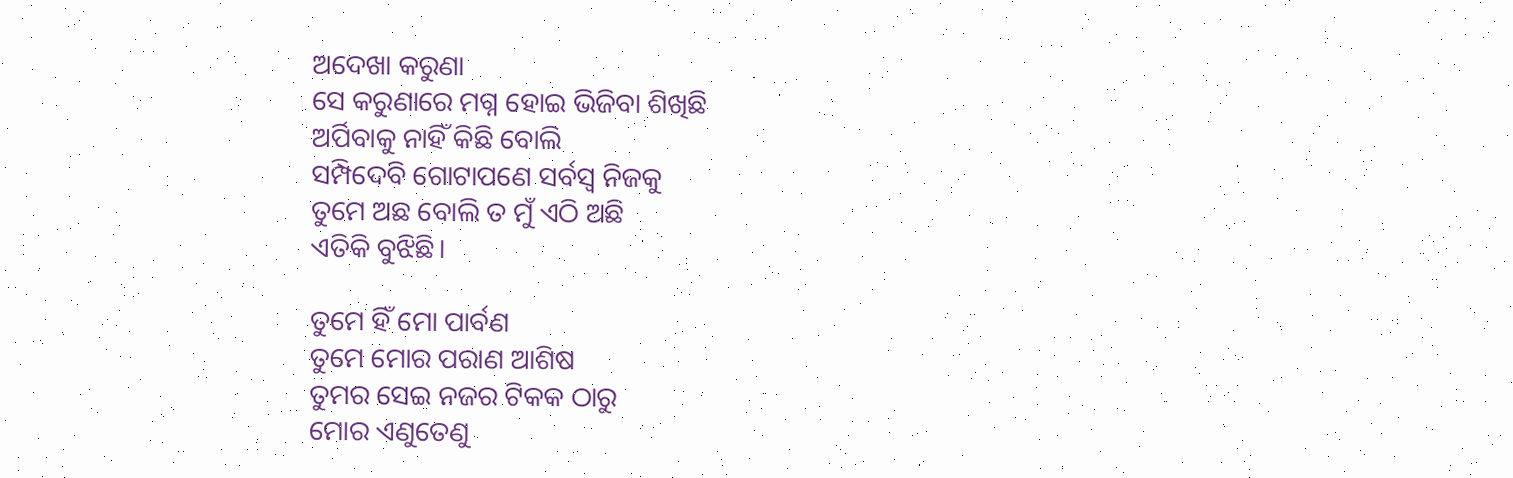ଅଦେଖା କରୁଣା
ସେ କରୁଣାରେ ମଗ୍ନ ହୋଇ ଭିଜିବା ଶିଖିଛି
ଅର୍ପିବାକୁ ନାହିଁ କିଛି ବୋଲି
ସମ୍ପିଦେବି ଗୋଟାପଣେ ସର୍ବସ୍ବ ନିଜକୁ
ତୁମେ ଅଛ ବୋଲି ତ ମୁଁ ଏଠି ଅଛି
ଏତିକି ବୁଝିଛି।

ତୁମେ ହିଁ ମୋ ପାର୍ବଣ
ତୁମେ ମୋର ପରାଣ ଆଶିଷ
ତୁମର ସେଇ ନଜର ଟିକକ ଠାରୁ
ମୋର ଏଣୁତେଣୁ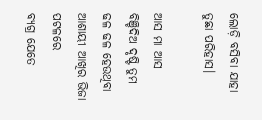ଲୋଡ଼ି ବସିବା ଯାହା ତୁଛା ପରିହାସ।

ଆସ ମା ଆସ
ବିଞ୍ଚିଦିଅ ଦୃଷ୍ଟି ତୁମ
ଢଳ ଢଳ ହେଉଥିବା ଆଶାୟୀ ଆଖିର ଭିଜା ପଟଳରେ
ବ୍ୟଗ୍ର ଯେତେ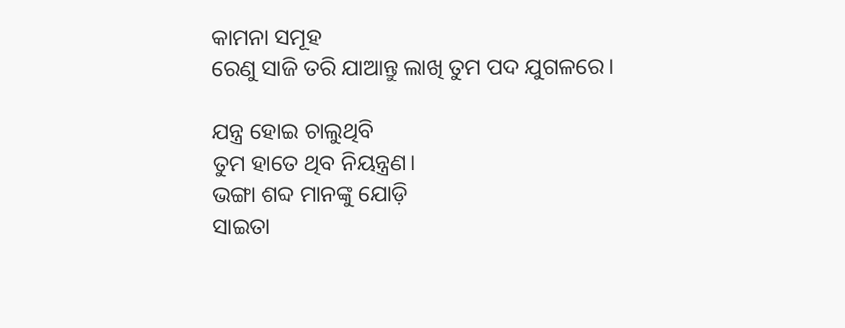କାମନା ସମୂହ
ରେଣୁ ସାଜି ତରି ଯାଆନ୍ତୁ ଲାଖି ତୁମ ପଦ ଯୁଗଳରେ।

ଯନ୍ତ୍ର ହୋଇ ଚାଲୁଥିବି
ତୁମ ହାତେ ଥିବ ନିୟନ୍ତ୍ରଣ।
ଭଙ୍ଗା ଶବ୍ଦ ମାନଙ୍କୁ ଯୋଡ଼ି
ସାଇତା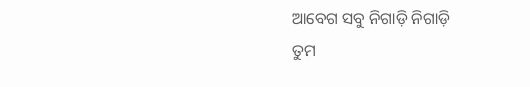ଆବେଗ ସବୁ ନିଗାଡ଼ି ନିଗାଡ଼ି
ତୁମ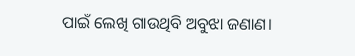ପାଇଁ ଲେଖି ଗାଉଥିବି ଅବୁଝା ଜଣାଣ।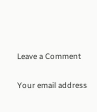Leave a Comment

Your email address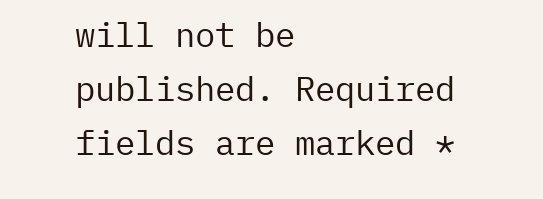will not be published. Required fields are marked *